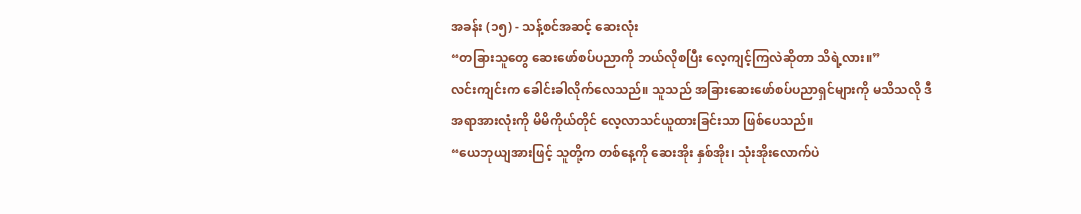အခန်း (၁၅) - သန့်စင်အဆင့် ဆေးလုံး
“တခြားသူတွေ ဆေးဖော်စပ်ပညာကို ဘယ်လိုစပြီး လေ့ကျင့်ကြလဲဆိုတာ သိရဲ့လား။”
လင်းကျင်းက ခေါင်းခါလိုက်လေသည်။ သူသည် အခြားဆေးဖော်စပ်ပညာရှင်များကို မသိသလို ဒီအရာအားလုံးကို မိမိကိုယ်တိုင် လေ့လာသင်ယူထားခြင်းသာ ဖြစ်ပေသည်။
“ယေဘုယျအားဖြင့် သူတို့က တစ်နေ့ကို ဆေးအိုး နှစ်အိုး၊ သုံးအိုးလောက်ပဲ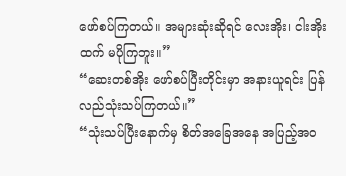ဖော်စပ်ကြတယ်။ အများဆုံးဆိုရင် လေးအိုး၊ ငါးအိုးထက် မပိုကြဘူး။”
“ဆေးတစ်အိုး ဖော်စပ်ပြီးတိုင်းမှာ အနားယူရင်း ပြန်လည်သုံးသပ်ကြတယ်။”
“သုံးသပ်ပြီးနောက်မှ စိတ်အခြေအနေ အပြည့်အဝ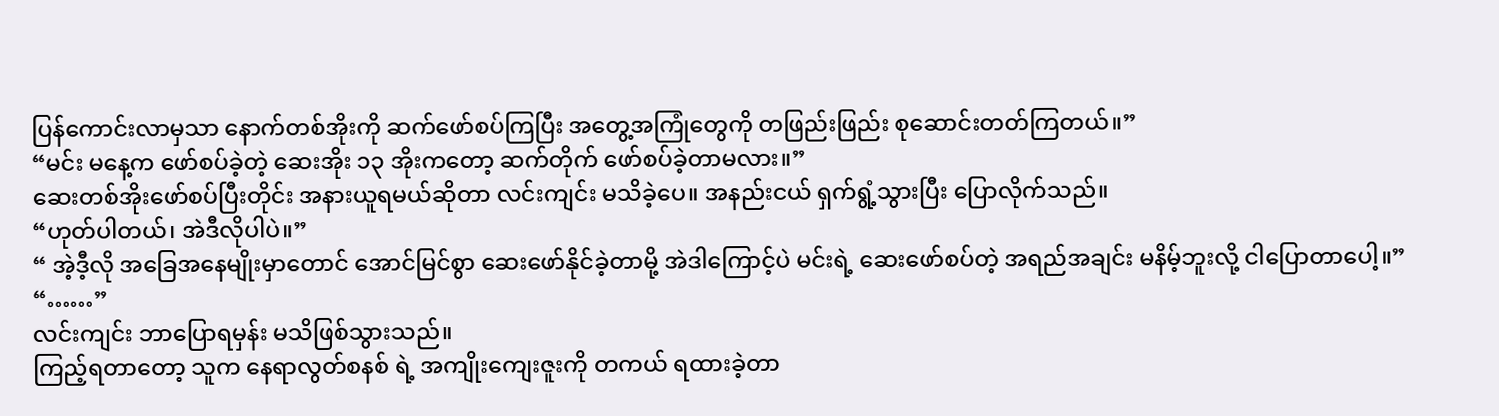ပြန်ကောင်းလာမှသာ နောက်တစ်အိုးကို ဆက်ဖော်စပ်ကြပြီး အတွေ့အကြုံတွေကို တဖြည်းဖြည်း စုဆောင်းတတ်ကြတယ်။”
“မင်း မနေ့က ဖော်စပ်ခဲ့တဲ့ ဆေးအိုး ၁၃ အိုးကတော့ ဆက်တိုက် ဖော်စပ်ခဲ့တာမလား။”
ဆေးတစ်အိုးဖော်စပ်ပြီးတိုင်း အနားယူရမယ်ဆိုတာ လင်းကျင်း မသိခဲ့ပေ။ အနည်းငယ် ရှက်ရွံ့သွားပြီး ပြောလိုက်သည်။
“ဟုတ်ပါတယ်၊ အဲဒီလိုပါပဲ။”
“ အဲ့ဒီ့လို အခြေအနေမျိုးမှာတောင် အောင်မြင်စွာ ဆေးဖော်နိုင်ခဲ့တာမို့ အဲဒါကြောင့်ပဲ မင်းရဲ့ ဆေးဖော်စပ်တဲ့ အရည်အချင်း မနိမ့်ဘူးလို့ ငါပြောတာပေါ့။”
“……”
လင်းကျင်း ဘာပြောရမှန်း မသိဖြစ်သွားသည်။
ကြည့်ရတာတော့ သူက နေရာလွတ်စနစ် ရဲ့ အကျိုးကျေးဇူးကို တကယ် ရထားခဲ့တာ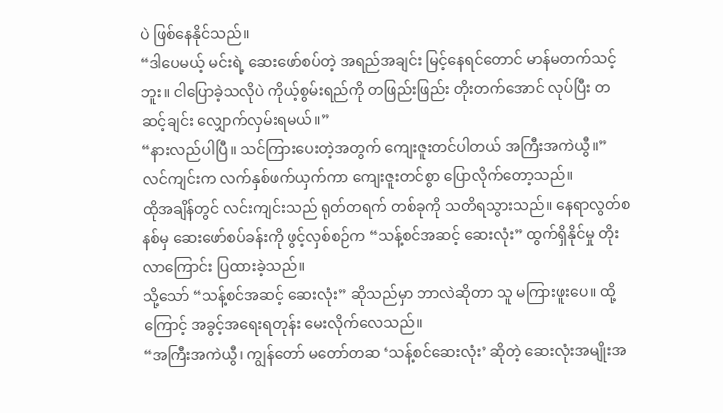ပဲ ဖြစ်နေနိုင်သည်။
“ဒါပေမယ့် မင်းရဲ့ ဆေးဖော်စပ်တဲ့ အရည်အချင်း မြင့်နေရင်တောင် မာန်မတက်သင့်ဘူး။ ငါပြောခဲ့သလိုပဲ ကိုယ့်စွမ်းရည်ကို တဖြည်းဖြည်း တိုးတက်အောင် လုပ်ပြီး တဆင့်ချင်း လျှောက်လှမ်းရမယ်။”
“နားလည်ပါပြီ။ သင်ကြားပေးတဲ့အတွက် ကျေးဇူးတင်ပါတယ် အကြီးအကဲယွီ။”
လင်ကျင်းက လက်နှစ်ဖက်ယှက်ကာ ကျေးဇူးတင်စွာ ပြောလိုက်တော့သည်။
ထိုအချိန်တွင် လင်းကျင်းသည် ရုတ်တရက် တစ်ခုကို သတိရသွားသည်။ နေရာလွတ်စနစ်မှ ဆေးဖော်စပ်ခန်းကို ဖွင့်လှစ်စဉ်က “သန့်စင်အဆင့် ဆေးလုံး” ထွက်ရှိနိုင်မှု တိုးလာကြောင်း ပြထားခဲ့သည်။
သို့သော် “သန့်စင်အဆင့် ဆေးလုံး” ဆိုသည်မှာ ဘာလဲဆိုတာ သူ မကြားဖူးပေ။ ထို့ကြောင့် အခွင့်အရေးရတုန်း မေးလိုက်လေသည်။
“အကြီးအကဲယွီ၊ ကျွန်တော် မတော်တဆ ‘သန့်စင်ဆေးလုံး’ ဆိုတဲ့ ဆေးလုံးအမျိုးအ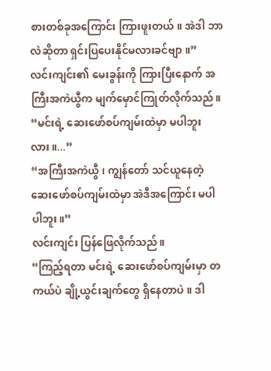စားတစ်ခုအကြောင်း ကြားဖူးတယ်။ အဲဒါ ဘာလဲဆိုတာ ရှင်းပြပေးနိုင်မလားခင်ဗျာ။”
လင်းကျင်း၏ မေးခွန်းကို ကြားပြီးနောက် အကြီးအကဲယွီက မျက်မှောင်ကြုတ်လိုက်သည်။
“မင်းရဲ့ ဆေးဖော်စပ်ကျမ်းထဲမှာ မပါဘူးလား။...”
“အကြီးအကဲယွီ၊ ကျွန်တော် သင်ယူနေတဲ့ ဆေးဖော်စပ်ကျမ်းထဲမှာ အဲဒီအကြောင်း မပါပါဘူး။”
လင်းကျင်း ပြန်ဖြေလိုက်သည်။
“ကြည့်ရတာ မင်းရဲ့ ဆေးဖော်စပ်ကျမ်းမှာ တကယ်ပဲ ချို့ယွင်းချက်တွေ ရှိနေတာပဲ။ ဒါ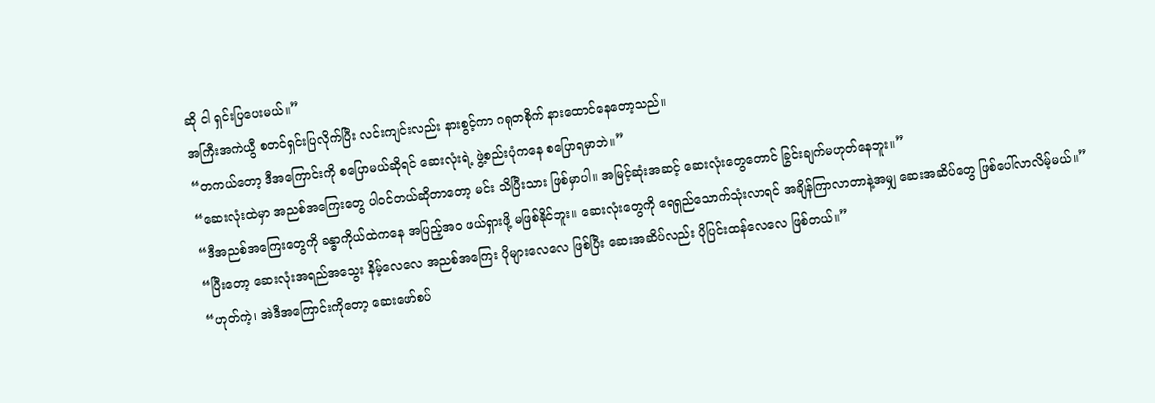ဆို ငါ ရှင်းပြပေးမယ်။”
အကြီးအကဲယွီ စတင်ရှင်းပြလိုက်ပြီး လင်းကျင်းလည်း နားစွင့်ကာ ဂရုတစိုက် နားထောင်နေတော့သည်။
“တကယ်တော့ ဒီအကြောင်းကို စပြောမယ်ဆိုရင် ဆေးလုံးရဲ့ ဖွဲ့စည်းပုံကနေ စပြောရမှာဘဲ။”
“ဆေးလုံးထဲမှာ အညစ်အကြေးတွေ ပါဝင်တယ်ဆိုတာတော့ မင်း သိပြီးသား ဖြစ်မှာပါ။ အမြင့်ဆုံးအဆင့် ဆေးလုံးတွေတောင် ခြွင်းချက်မဟုတ်နေဘူး။”
“ဒီအညစ်အကြေးတွေကို ခန္ဓာကိုယ်ထဲကနေ အပြည့်အဝ ဖယ်ရှားဖို့ မဖြစ်နိုင်ဘူး။ ဆေးလုံးတွေကို ရေရှည်သောက်သုံးလာရင် အချိန်ကြာလာတာနဲ့အမျှ ဆေးအဆိပ်တွေ ဖြစ်ပေါ်လာလိမ့်မယ်။”
“ပြီးတော့ ဆေးလုံးအရည်အသွေး နိမ့်လေလေ အညစ်အကြေး ပိုများလေလေ ဖြစ်ပြီး ဆေးအဆိပ်လည်း ပိုပြင်းထန်လေလေ ဖြစ်တယ်။”
“ဟုတ်ကဲ့၊ အဲဒီအကြောင်းကိုတော့ ဆေးဖော်စပ်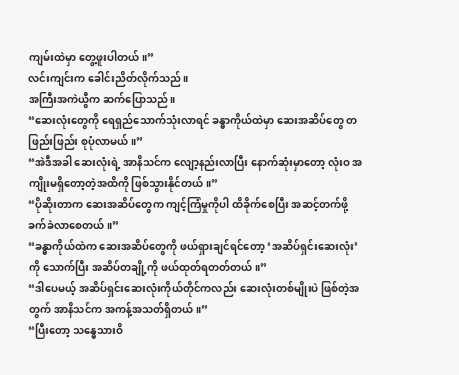ကျမ်းထဲမှာ တွေ့ဖူးပါတယ်။”
လင်းကျင်းက ခေါင်းညိတ်လိုက်သည်။
အကြီးအကဲယွီက ဆက်ပြောသည်။
“ဆေးလုံးတွေကို ရေရှည်သောက်သုံးလာရင် ခန္ဓာကိုယ်ထဲမှာ ဆေးအဆိပ်တွေ တဖြည်းဖြည်း စုပုံလာမယ်။”
“အဲဒီအခါ ဆေးလုံးရဲ့ အာနိသင်က လျော့နည်းလာပြီး နောက်ဆုံးမှာတော့ လုံးဝ အကျိုးမရှိတော့တဲ့အထိကို ဖြစ်သွားနိုင်တယ်။”
“ပိုဆိုးတာက ဆေးအဆိပ်တွေက ကျင့်ကြံမှုကိုပါ ထိခိုက်စေပြီး အဆင့်တက်ဖို့ ခက်ခဲလာစေတယ်။”
“ခန္ဓာကိုယ်ထဲက ဆေးအဆိပ်တွေကို ဖယ်ရှားချင်ရင်တော့ ‘အဆိပ်ရှင်းဆေးလုံး’ ကို သောက်ပြီး အဆိပ်တချို့ကို ဖယ်ထုတ်ရတတ်တယ်။”
“ဒါပေမယ့် အဆိပ်ရှင်းဆေးလုံးကိုယ်တိုင်ကလည်း ဆေးလုံးတစ်မျိုးပဲ ဖြစ်တဲ့အတွက် အာနိသင်က အကန့်အသတ်ရှိတယ်။”
“ပြီးတော့ သန္ဓေသားဝိ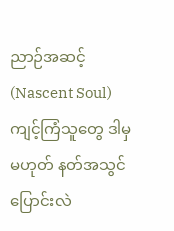ညာဉ်အဆင့် (Nascent Soul) ကျင့်ကြံသူတွေ ဒါမှမဟုတ် နတ်အသွင်ပြောင်းလဲ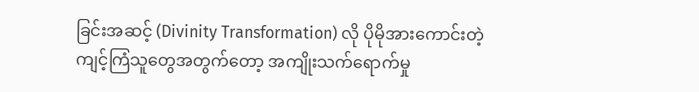ခြင်းအဆင့် (Divinity Transformation) လို ပိုမိုအားကောင်းတဲ့ ကျင့်ကြံသူတွေအတွက်တော့ အကျိုးသက်ရောက်မှု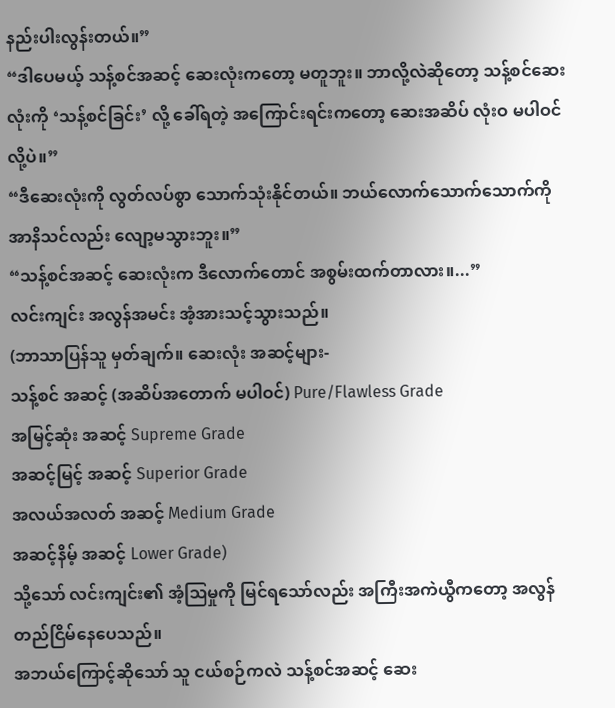နည်းပါးလွန်းတယ်။”
“ဒါပေမယ့် သန့်စင်အဆင့် ဆေးလုံးကတော့ မတူဘူး။ ဘာလို့လဲဆိုတော့ သန့်စင်ဆေးလုံးကို ‘သန့်စင်ခြင်း’ လို့ ခေါ်ရတဲ့ အကြောင်းရင်းကတော့ ဆေးအဆိပ် လုံးဝ မပါဝင်လို့ပဲ။”
“ဒီဆေးလုံးကို လွတ်လပ်စွာ သောက်သုံးနိုင်တယ်။ ဘယ်လောက်သောက်သောက်ကို အာနိသင်လည်း လျော့မသွားဘူး။”
“သန့်စင်အဆင့် ဆေးလုံးက ဒီလောက်တောင် အစွမ်းထက်တာလား။...”
လင်းကျင်း အလွန်အမင်း အံ့အားသင့်သွားသည်။
(ဘာသာပြန်သူ မှတ်ချက်။ ဆေးလုံး အဆင့်များ-
သန့်စင် အဆင့် (အဆိပ်အတောက် မပါဝင်) Pure/Flawless Grade
အမြင့်ဆုံး အဆင့် Supreme Grade
အဆင့်မြင့် အဆင့် Superior Grade
အလယ်အလတ် အဆင့် Medium Grade
အဆင့်နိမ့် အဆင့် Lower Grade)
သို့သော် လင်းကျင်း၏ အံ့ဩမှုကို မြင်ရသော်လည်း အကြီးအကဲယွီကတော့ အလွန်တည်ငြိမ်နေပေသည်။
အဘယ်ကြောင့်ဆိုသော် သူ ငယ်စဉ်ကလဲ သန့်စင်အဆင့် ဆေး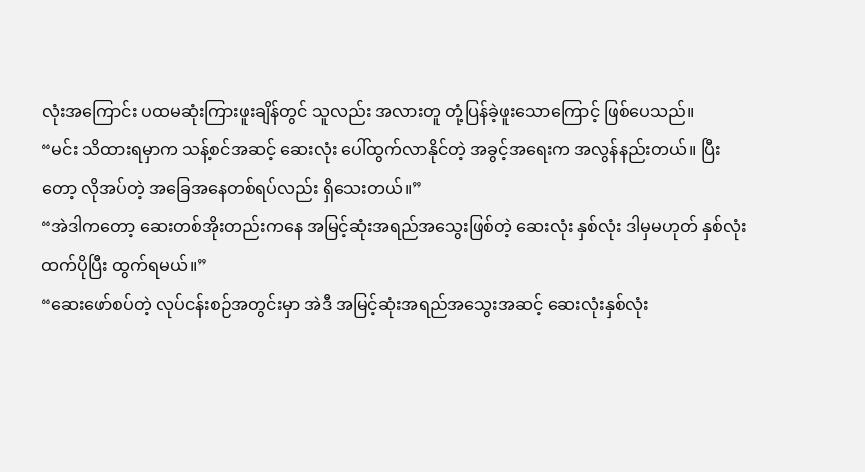လုံးအကြောင်း ပထမဆုံးကြားဖူးချိန်တွင် သူလည်း အလားတူ တုံ့ပြန်ခဲ့ဖူးသောကြောင့် ဖြစ်ပေသည်။
“မင်း သိထားရမှာက သန့်စင်အဆင့် ဆေးလုံး ပေါ်ထွက်လာနိုင်တဲ့ အခွင့်အရေးက အလွန်နည်းတယ်။ ပြီးတော့ လိုအပ်တဲ့ အခြေအနေတစ်ရပ်လည်း ရှိသေးတယ်။”
“အဲဒါကတော့ ဆေးတစ်အိုးတည်းကနေ အမြင့်ဆုံးအရည်အသွေးဖြစ်တဲ့ ဆေးလုံး နှစ်လုံး ဒါမှမဟုတ် နှစ်လုံးထက်ပိုပြီး ထွက်ရမယ်။”
“ဆေးဖော်စပ်တဲ့ လုပ်ငန်းစဉ်အတွင်းမှာ အဲဒီ အမြင့်ဆုံးအရည်အသွေးအဆင့် ဆေးလုံးနှစ်လုံး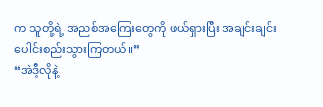က သူတို့ရဲ့ အညစ်အကြေးတွေကို ဖယ်ရှားပြီး အချင်းချင်း ပေါင်းစည်းသွားကြတယ်။”
“အဲဒီ့လိုနဲ့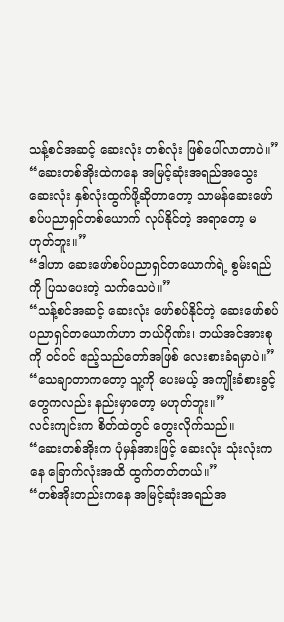သန့်စင်အဆင့် ဆေးလုံး တစ်လုံး ဖြစ်ပေါ်လာတာပဲ။”
“ဆေးတစ်အိုးထဲကနေ အမြင့်ဆုံးအရည်အသွေး ဆေးလုံး နှစ်လုံးထွက်ဖို့ဆိုတာတော့ သာမန်ဆေးဖော်စပ်ပညာရှင်တစ်ယောက် လုပ်နိုင်တဲ့ အရာတော့ မဟုတ်ဘူး။”
“ဒါဟာ ဆေးဖော်စပ်ပညာရှင်တယောက်ရဲ့ စွမ်းရည်ကို ပြသပေးတဲ့ သက်သေပဲ။”
“သန့်စင်အဆင့် ဆေးလုံး ဖော်စပ်နိုင်တဲ့ ဆေးဖော်စပ်ပညာရှင်တယောက်ဟာ ဘယ်ဂိုဏ်း၊ ဘယ်အင်အားစုကို ဝင်ဝင် ဧည့်သည်တော်အဖြစ် လေးစားခံရမှာပဲ။”
“သေချာတာကတော့ သူ့ကို ပေးမယ့် အကျိုးခံစားခွင့်တွေကလည်း နည်းမှာတော့ မဟုတ်ဘူး။”
လင်းကျင်းက စိတ်ထဲတွင် တွေးလိုက်သည်။
“ဆေးတစ်အိုးက ပုံမှန်အားဖြင့် ဆေးလုံး သုံးလုံးကနေ ခြောက်လုံးအထိ ထွက်တတ်တယ်။”
“တစ်အိုးတည်းကနေ အမြင့်ဆုံးအရည်အ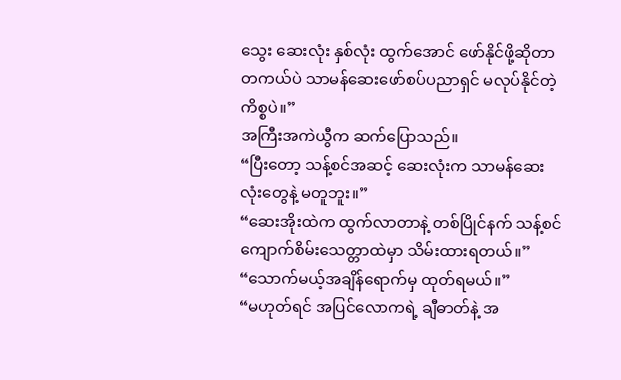သွေး ဆေးလုံး နှစ်လုံး ထွက်အောင် ဖော်နိုင်ဖို့ဆိုတာ တကယ်ပဲ သာမန်ဆေးဖော်စပ်ပညာရှင် မလုပ်နိုင်တဲ့ ကိစ္စပဲ။”
အကြီးအကဲယွီက ဆက်ပြောသည်။
“ပြီးတော့ သန့်စင်အဆင့် ဆေးလုံးက သာမန်ဆေးလုံးတွေနဲ့ မတူဘူး။”
“ဆေးအိုးထဲက ထွက်လာတာနဲ့ တစ်ပြိုင်နက် သန့်စင်ကျောက်စိမ်းသေတ္တာထဲမှာ သိမ်းထားရတယ်။”
“သောက်မယ့်အချိန်ရောက်မှ ထုတ်ရမယ်။”
“မဟုတ်ရင် အပြင်လောကရဲ့ ချီဓာတ်နဲ့ အ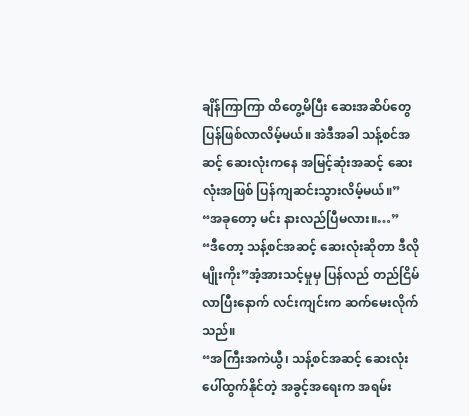ချိန်ကြာကြာ ထိတွေ့မိပြီး ဆေးအဆိပ်တွေ ပြန်ဖြစ်လာလိမ့်မယ်။ အဲဒီအခါ သန့်စင်အဆင့် ဆေးလုံးကနေ အမြင့်ဆုံးအဆင့် ဆေးလုံးအဖြစ် ပြန်ကျဆင်းသွားလိမ့်မယ်။”
“အခုတော့ မင်း နားလည်ပြီမလား။…”
“ဒီတော့ သန့်စင်အဆင့် ဆေးလုံးဆိုတာ ဒီလိုမျိုးကိုး”အံ့အားသင့်မှုမှ ပြန်လည် တည်ငြိမ်လာပြီးနောက် လင်းကျင်းက ဆက်မေးလိုက်သည်။
“အကြီးအကဲယွီ၊ သန့်စင်အဆင့် ဆေးလုံး ပေါ်ထွက်နိုင်တဲ့ အခွင့်အရေးက အရမ်း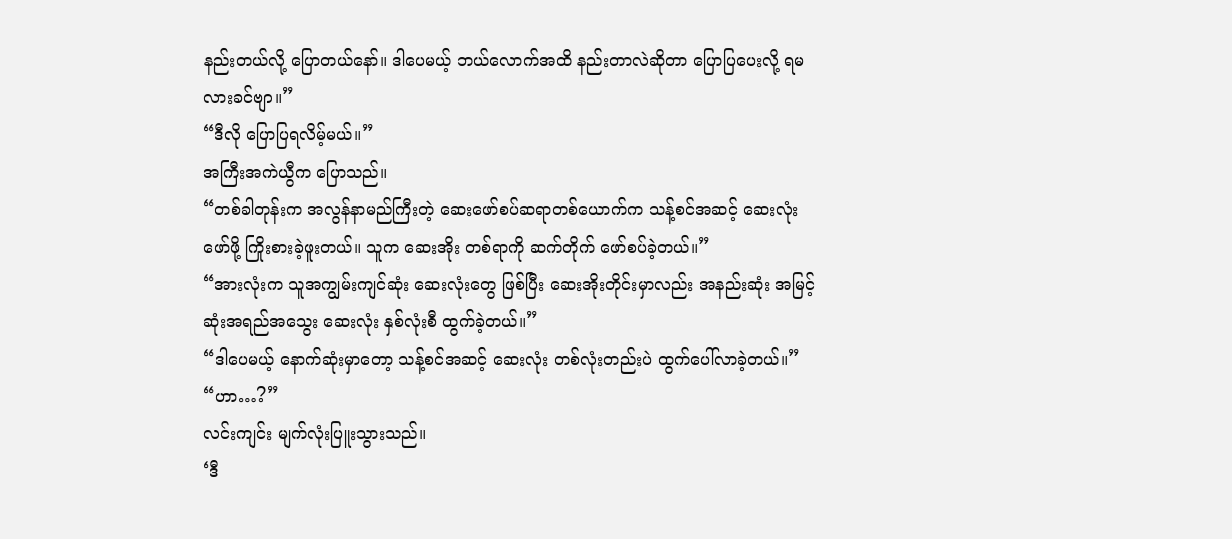နည်းတယ်လို့ ပြောတယ်နော်။ ဒါပေမယ့် ဘယ်လောက်အထိ နည်းတာလဲဆိုတာ ပြောပြပေးလို့ ရမလားခင်ဗျာ။”
“ဒီလို ပြောပြရလိမ့်မယ်။”
အကြီးအကဲယွီက ပြောသည်။
“တစ်ခါတုန်းက အလွန်နာမည်ကြီးတဲ့ ဆေးဖော်စပ်ဆရာတစ်ယောက်က သန့်စင်အဆင့် ဆေးလုံး ဖော်ဖို့ ကြိုးစားခဲ့ဖူးတယ်။ သူက ဆေးအိုး တစ်ရာကို ဆက်တိုက် ဖော်စပ်ခဲ့တယ်။”
“အားလုံးက သူအကျွမ်းကျင်ဆုံး ဆေးလုံးတွေ ဖြစ်ပြီး ဆေးအိုးတိုင်းမှာလည်း အနည်းဆုံး အမြင့်ဆုံးအရည်အသွေး ဆေးလုံး နှစ်လုံးစီ ထွက်ခဲ့တယ်။”
“ဒါပေမယ့် နောက်ဆုံးမှာတော့ သန့်စင်အဆင့် ဆေးလုံး တစ်လုံးတည်းပဲ ထွက်ပေါ်လာခဲ့တယ်။”
“ဟာ…?”
လင်းကျင်း မျက်လုံးပြူးသွားသည်။
‘ဒီ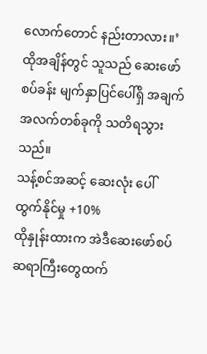လောက်တောင် နည်းတာလား။’
ထိုအချိန်တွင် သူသည် ဆေးဖော်စပ်ခန်း မျက်နှာပြင်ပေါ်ရှိ အချက်အလက်တစ်ခုကို သတိရသွားသည်။
သန့်စင်အဆင့် ဆေးလုံး ပေါ်ထွက်နိုင်မှု +10%
ထိုနှုန်းထားက အဲဒီဆေးဖော်စပ်ဆရာကြီးတွေထက်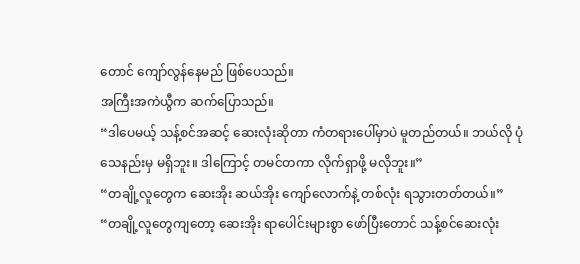တောင် ကျော်လွန်နေမည် ဖြစ်ပေသည်။
အကြီးအကဲယွီက ဆက်ပြောသည်။
“ဒါပေမယ့် သန့်စင်အဆင့် ဆေးလုံးဆိုတာ ကံတရားပေါ်မှာပဲ မူတည်တယ်။ ဘယ်လို ပုံသေနည်းမှ မရှိဘူး။ ဒါကြောင့် တမင်တကာ လိုက်ရှာဖို့ မလိုဘူး။”
“တချို့လူတွေက ဆေးအိုး ဆယ်အိုး ကျော်လောက်နဲ့ တစ်လုံး ရသွားတတ်တယ်။”
“တချို့လူတွေကျတော့ ဆေးအိုး ရာပေါင်းများစွာ ဖော်ပြီးတောင် သန့်စင်ဆေးလုံး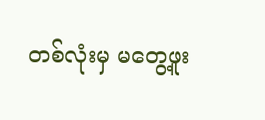တစ်လုံးမှ မတွေ့ဖူး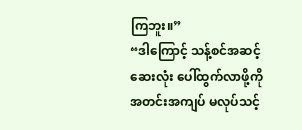ကြဘူး။”
“ဒါကြောင့် သန့်စင်အဆင့် ဆေးလုံး ပေါ်ထွက်လာဖို့ကို အတင်းအကျပ် မလုပ်သင့်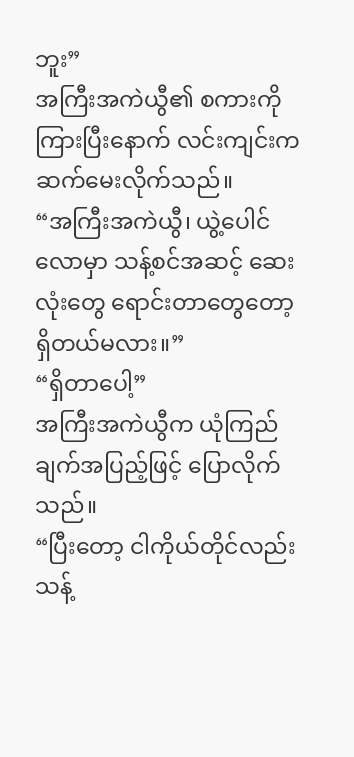ဘူး”
အကြီးအကဲယွီ၏ စကားကို ကြားပြီးနောက် လင်းကျင်းက ဆက်မေးလိုက်သည်။
“အကြီးအကဲယွီ၊ ယွဲ့ပေါင်လောမှာ သန့်စင်အဆင့် ဆေးလုံးတွေ ရောင်းတာတွေတော့ ရှိတယ်မလား။”
“ရှိတာပေါ့”
အကြီးအကဲယွီက ယုံကြည်ချက်အပြည့်ဖြင့် ပြောလိုက်သည်။
“ပြီးတော့ ငါကိုယ်တိုင်လည်း သန့်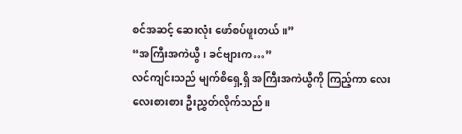စင်အဆင့် ဆေးလုံး ဖော်စပ်ဖူးတယ်။”
“အကြီးအကဲယွီ၊ ခင်ဗျားက…”
လင်ကျင်းသည် မျက်စိရှေ့ရှိ အကြီးအကဲယွီကို ကြည့်ကာ လေးလေးစားစား ဦးညွှတ်လိုက်သည်။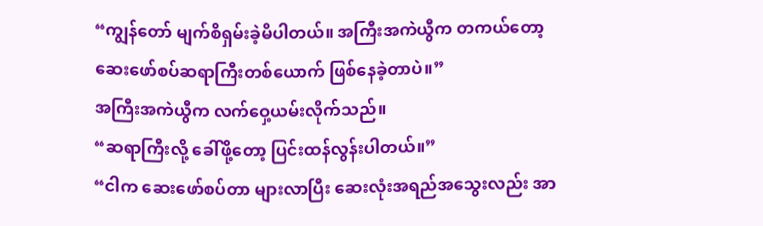“ကျွန်တော် မျက်စိရှမ်းခဲ့မိပါတယ်။ အကြီးအကဲယွီက တကယ်တော့ ဆေးဖော်စပ်ဆရာကြီးတစ်ယောက် ဖြစ်နေခဲ့တာပဲ။”
အကြီးအကဲယွီက လက်ဝှေ့ယမ်းလိုက်သည်။
“ဆရာကြီးလို့ ခေါ်ဖို့တော့ ပြင်းထန်လွန်းပါတယ်။”
“ငါက ဆေးဖော်စပ်တာ များလာပြီး ဆေးလုံးအရည်အသွေးလည်း အာ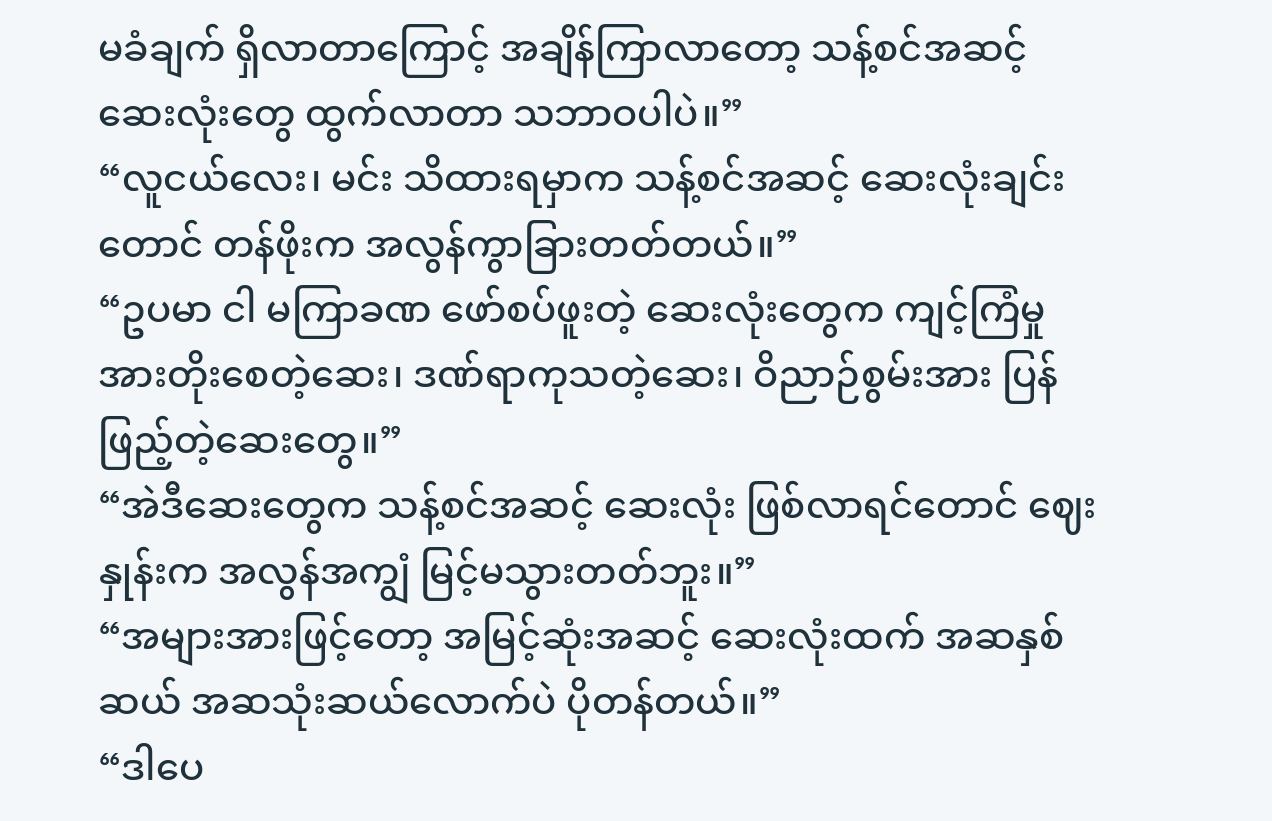မခံချက် ရှိလာတာကြောင့် အချိန်ကြာလာတော့ သန့်စင်အဆင့် ဆေးလုံးတွေ ထွက်လာတာ သဘာဝပါပဲ။”
“လူငယ်လေး၊ မင်း သိထားရမှာက သန့်စင်အဆင့် ဆေးလုံးချင်းတောင် တန်ဖိုးက အလွန်ကွာခြားတတ်တယ်။”
“ဥပမာ ငါ မကြာခဏ ဖော်စပ်ဖူးတဲ့ ဆေးလုံးတွေက ကျင့်ကြံမှု အားတိုးစေတဲ့ဆေး၊ ဒဏ်ရာကုသတဲ့ဆေး၊ ဝိညာဉ်စွမ်းအား ပြန်ဖြည့်တဲ့ဆေးတွေ။”
“အဲဒီဆေးတွေက သန့်စင်အဆင့် ဆေးလုံး ဖြစ်လာရင်တောင် ဈေးနှုန်းက အလွန်အကျွံ မြင့်မသွားတတ်ဘူး။”
“အများအားဖြင့်တော့ အမြင့်ဆုံးအဆင့် ဆေးလုံးထက် အဆနှစ်ဆယ် အဆသုံးဆယ်လောက်ပဲ ပိုတန်တယ်။”
“ဒါပေ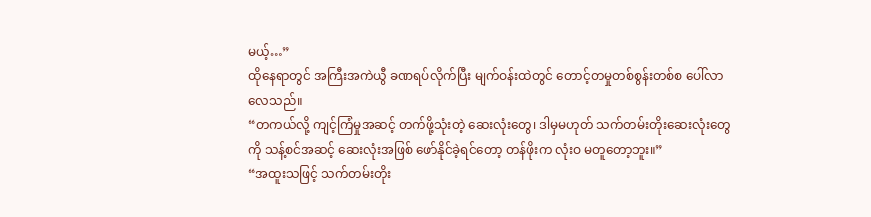မယ့်…”
ထိုနေရာတွင် အကြီးအကဲယွီ ခဏရပ်လိုက်ပြီး မျက်ဝန်းထဲတွင် တောင့်တမှုတစ်စွန်းတစ်စ ပေါ်လာလေသည်။
“တကယ်လို့ ကျင့်ကြံမှုအဆင့် တက်ဖို့သုံးတဲ့ ဆေးလုံးတွေ၊ ဒါမှမဟုတ် သက်တမ်းတိုးဆေးလုံးတွေကို သန့်စင်အဆင့် ဆေးလုံးအဖြစ် ဖော်နိုင်ခဲ့ရင်တော့ တန်ဖိုးက လုံးဝ မတူတော့ဘူး။”
“အထူးသဖြင့် သက်တမ်းတိုး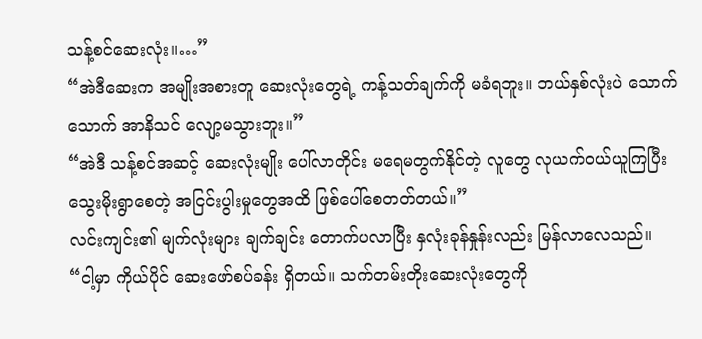သန့်စင်ဆေးလုံး။…”
“အဲဒီဆေးက အမျိုးအစားတူ ဆေးလုံးတွေရဲ့ ကန့်သတ်ချက်ကို မခံရဘူး။ ဘယ်နှစ်လုံးပဲ သောက်သောက် အာနိသင် လျော့မသွားဘူး။”
“အဲဒီ သန့်စင်အဆင့် ဆေးလုံးမျိုး ပေါ်လာတိုင်း မရေမတွက်နိုင်တဲ့ လူတွေ လုယက်ဝယ်ယူကြပြီး သွေးမိုးရွာစေတဲ့ အငြင်းပွါးမှုတွေအထိ ဖြစ်ပေါ်စေတတ်တယ်။”
လင်းကျင်း၏ မျက်လုံးများ ချက်ချင်း တောက်ပလာပြီး နှလုံးခုန်နှုန်းလည်း မြန်လာလေသည်။
“ငါ့မှာ ကိုယ်ပိုင် ဆေးဖော်စပ်ခန်း ရှိတယ်။ သက်တမ်းတိုးဆေးလုံးတွေကို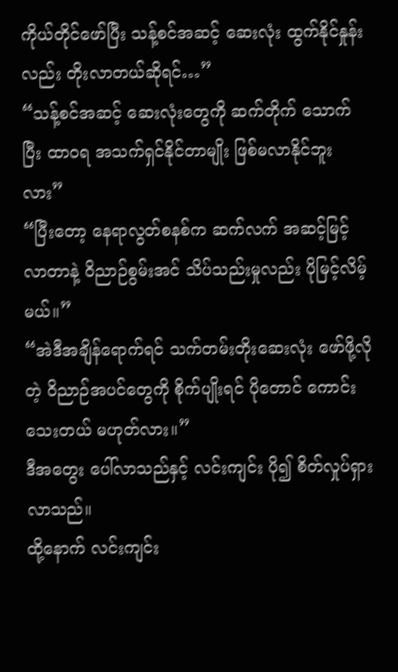ကိုယ်တိုင်ဖော်ပြီး သန့်စင်အဆင့် ဆေးလုံး ထွက်နိုင်နှုန်းလည်း တိုးလာတယ်ဆိုရင်…”
“သန့်စင်အဆင့် ဆေးလုံးတွေကို ဆက်တိုက် သောက်ပြီး ထာဝရ အသက်ရှင်နိုင်တာမျိုး ဖြစ်မလာနိုင်ဘူးလား”
“ပြီးတော့ နေရာလွတ်စနစ်က ဆက်လက် အဆင့်မြင့်လာတာနဲ့ ဝိညာဉ်စွမ်းအင် သိပ်သည်းမှုလည်း ပိုမြင့်လိမ့်မယ်။”
“အဲဒီအချိန်ရောက်ရင် သက်တမ်းတိုးဆေးလုံး ဖော်ဖို့လိုတဲ့ ဝိညာဉ်အပင်တွေကို စိုက်ပျိုးရင် ပိုတောင် ကောင်းသေးတယ် မဟုတ်လား။”
ဒီအတွေး ပေါ်လာသည်နှင့် လင်းကျင်း ပို၍ စိတ်လှုပ်ရှားလာသည်။
ထို့နောက် လင်းကျင်း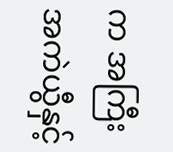က အကြီးအကဲယွီနှင့်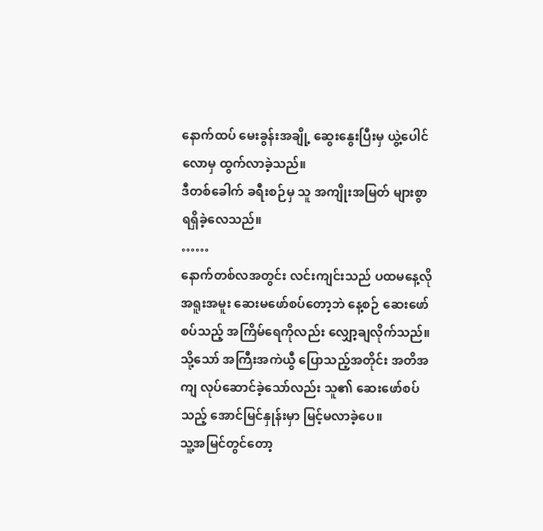နောက်ထပ် မေးခွန်းအချို့ ဆွေးနွေးပြီးမှ ယွဲ့ပေါင်လောမှ ထွက်လာခဲ့သည်။
ဒီတစ်ခေါက် ခရီးစဉ်မှ သူ အကျိုးအမြတ် များစွာ ရရှိခဲ့လေသည်။
……
နောက်တစ်လအတွင်း လင်းကျင်းသည် ပထမနေ့လို အရူးအမူး ဆေးမဖော်စပ်တော့ဘဲ နေ့စဉ် ဆေးဖော်စပ်သည့် အကြိမ်ရေကိုလည်း လျှော့ချလိုက်သည်။
သို့သော် အကြီးအကဲယွီ ပြောသည့်အတိုင်း အတိအကျ လုပ်ဆောင်ခဲ့သော်လည်း သူ၏ ဆေးဖော်စပ်သည့် အောင်မြင်နှုန်းမှာ မြင့်မလာခဲ့ပေ။
သူ့အမြင်တွင်တော့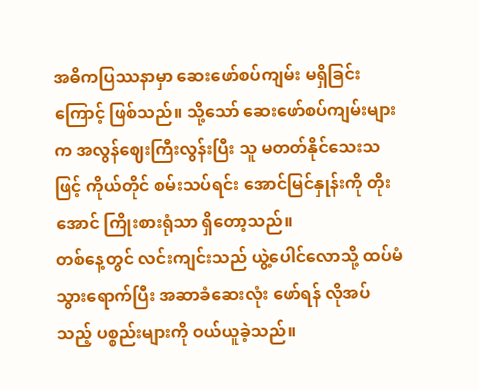အဓိကပြဿနာမှာ ဆေးဖော်စပ်ကျမ်း မရှိခြင်းကြောင့် ဖြစ်သည်။ သို့သော် ဆေးဖော်စပ်ကျမ်းများက အလွန်ဈေးကြီးလွန်းပြီး သူ မတတ်နိုင်သေးသဖြင့် ကိုယ်တိုင် စမ်းသပ်ရင်း အောင်မြင်နှုန်းကို တိုးအောင် ကြိုးစားရုံသာ ရှိတော့သည်။
တစ်နေ့တွင် လင်းကျင်းသည် ယွဲ့ပေါင်လောသို့ ထပ်မံ သွားရောက်ပြီး အဆာခံဆေးလုံး ဖော်ရန် လိုအပ်သည့် ပစ္စည်းများကို ဝယ်ယူခဲ့သည်။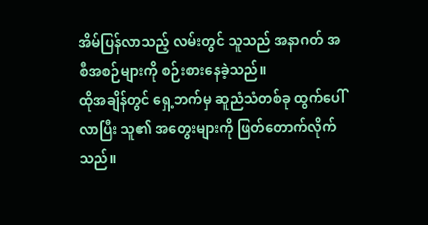အိမ်ပြန်လာသည့် လမ်းတွင် သူသည် အနာဂတ် အစီအစဉ်များကို စဉ်းစားနေခဲ့သည်။
ထိုအချိန်တွင် ရှေ့ဘက်မှ ဆူညံသံတစ်ခု ထွက်ပေါ်လာပြီး သူ၏ အတွေးများကို ဖြတ်တောက်လိုက်သည်။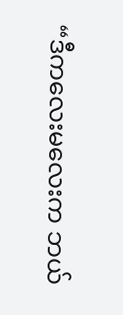“ဒီကလေးမလေးက ဘယ်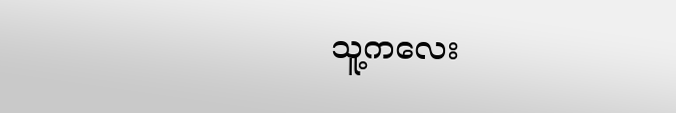သူ့ကလေး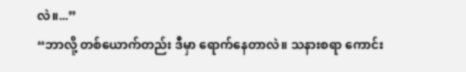လဲ။...”
“ဘာလို့ တစ်ယောက်တည်း ဒီမှာ ရောက်နေတာလဲ။ သနားစရာ ကောင်း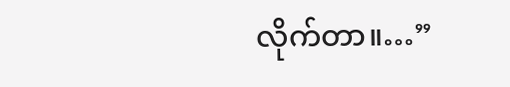လိုက်တာ။…”